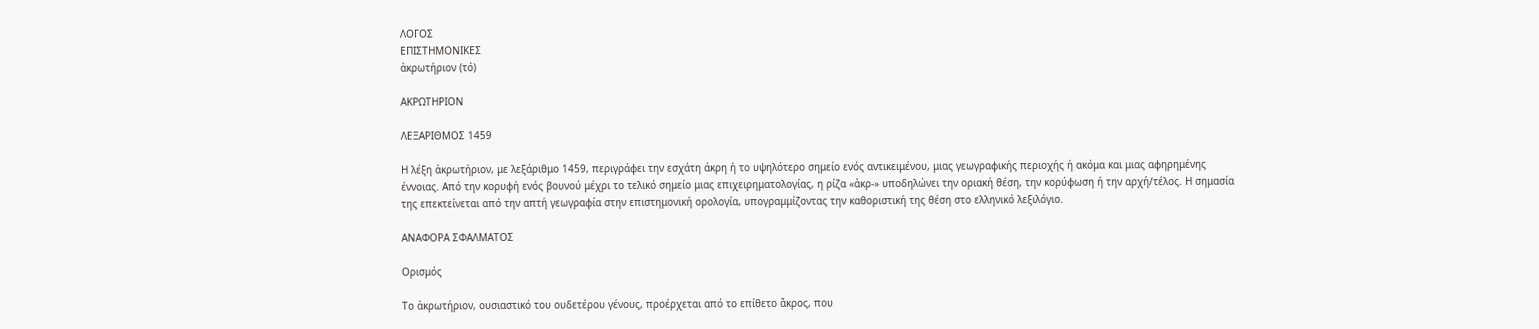ΛΟΓΟΣ
ΕΠΙΣΤΗΜΟΝΙΚΕΣ
ἀκρωτήριον (τό)

ΑΚΡΩΤΗΡΙΟΝ

ΛΕΞΑΡΙΘΜΟΣ 1459

Η λέξη ἀκρωτήριον, με λεξάριθμο 1459, περιγράφει την εσχάτη άκρη ή το υψηλότερο σημείο ενός αντικειμένου, μιας γεωγραφικής περιοχής ή ακόμα και μιας αφηρημένης έννοιας. Από την κορυφή ενός βουνού μέχρι το τελικό σημείο μιας επιχειρηματολογίας, η ρίζα «ἀκρ-» υποδηλώνει την οριακή θέση, την κορύφωση ή την αρχή/τέλος. Η σημασία της επεκτείνεται από την απτή γεωγραφία στην επιστημονική ορολογία, υπογραμμίζοντας την καθοριστική της θέση στο ελληνικό λεξιλόγιο.

ΑΝΑΦΟΡΑ ΣΦΑΛΜΑΤΟΣ

Ορισμός

Το ἀκρωτήριον, ουσιαστικό του ουδετέρου γένους, προέρχεται από το επίθετο ἄκρος, που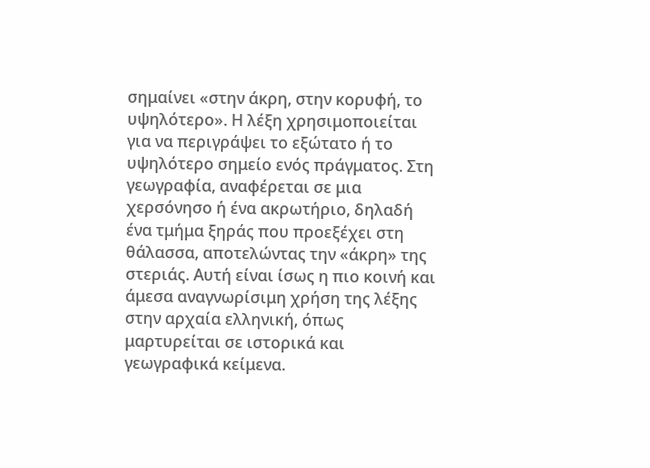σημαίνει «στην άκρη, στην κορυφή, το υψηλότερο». Η λέξη χρησιμοποιείται για να περιγράψει το εξώτατο ή το υψηλότερο σημείο ενός πράγματος. Στη γεωγραφία, αναφέρεται σε μια χερσόνησο ή ένα ακρωτήριο, δηλαδή ένα τμήμα ξηράς που προεξέχει στη θάλασσα, αποτελώντας την «άκρη» της στεριάς. Αυτή είναι ίσως η πιο κοινή και άμεσα αναγνωρίσιμη χρήση της λέξης στην αρχαία ελληνική, όπως μαρτυρείται σε ιστορικά και γεωγραφικά κείμενα.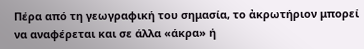Πέρα από τη γεωγραφική του σημασία, το ἀκρωτήριον μπορεί να αναφέρεται και σε άλλα «άκρα» ή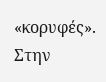«κορυφές». Στην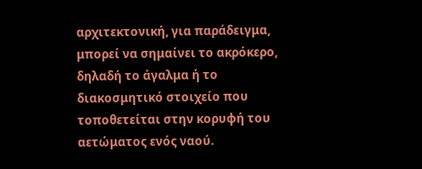αρχιτεκτονική, για παράδειγμα, μπορεί να σημαίνει το ακρόκερο, δηλαδή το άγαλμα ή το διακοσμητικό στοιχείο που τοποθετείται στην κορυφή του αετώματος ενός ναού.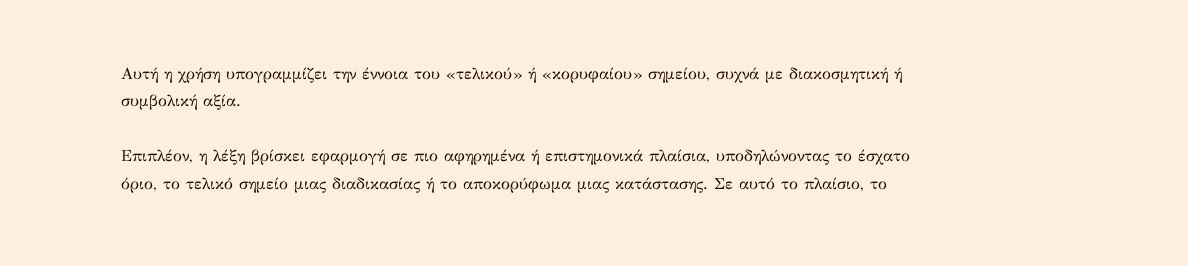Αυτή η χρήση υπογραμμίζει την έννοια του «τελικού» ή «κορυφαίου» σημείου, συχνά με διακοσμητική ή συμβολική αξία.

Επιπλέον, η λέξη βρίσκει εφαρμογή σε πιο αφηρημένα ή επιστημονικά πλαίσια, υποδηλώνοντας το έσχατο όριο, το τελικό σημείο μιας διαδικασίας ή το αποκορύφωμα μιας κατάστασης. Σε αυτό το πλαίσιο, το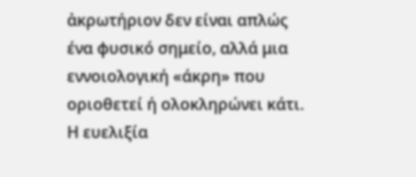ἀκρωτήριον δεν είναι απλώς ένα φυσικό σημείο, αλλά μια εννοιολογική «άκρη» που οριοθετεί ή ολοκληρώνει κάτι. Η ευελιξία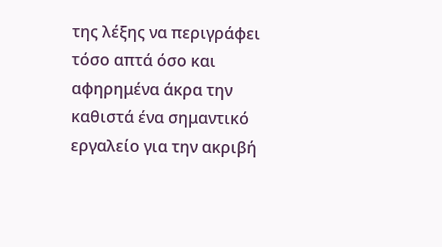της λέξης να περιγράφει τόσο απτά όσο και αφηρημένα άκρα την καθιστά ένα σημαντικό εργαλείο για την ακριβή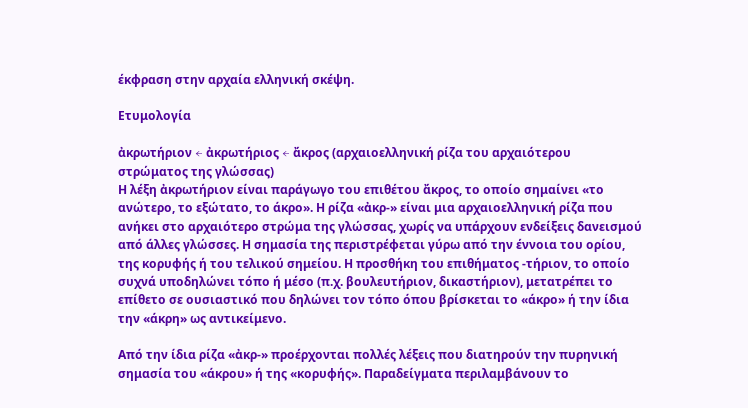έκφραση στην αρχαία ελληνική σκέψη.

Ετυμολογία

ἀκρωτήριον ← ἀκρωτήριος ← ἄκρος (αρχαιοελληνική ρίζα του αρχαιότερου στρώματος της γλώσσας)
Η λέξη ἀκρωτήριον είναι παράγωγο του επιθέτου ἄκρος, το οποίο σημαίνει «το ανώτερο, το εξώτατο, το άκρο». Η ρίζα «ἀκρ-» είναι μια αρχαιοελληνική ρίζα που ανήκει στο αρχαιότερο στρώμα της γλώσσας, χωρίς να υπάρχουν ενδείξεις δανεισμού από άλλες γλώσσες. Η σημασία της περιστρέφεται γύρω από την έννοια του ορίου, της κορυφής ή του τελικού σημείου. Η προσθήκη του επιθήματος -τήριον, το οποίο συχνά υποδηλώνει τόπο ή μέσο (π.χ. βουλευτήριον, δικαστήριον), μετατρέπει το επίθετο σε ουσιαστικό που δηλώνει τον τόπο όπου βρίσκεται το «άκρο» ή την ίδια την «άκρη» ως αντικείμενο.

Από την ίδια ρίζα «ἀκρ-» προέρχονται πολλές λέξεις που διατηρούν την πυρηνική σημασία του «άκρου» ή της «κορυφής». Παραδείγματα περιλαμβάνουν το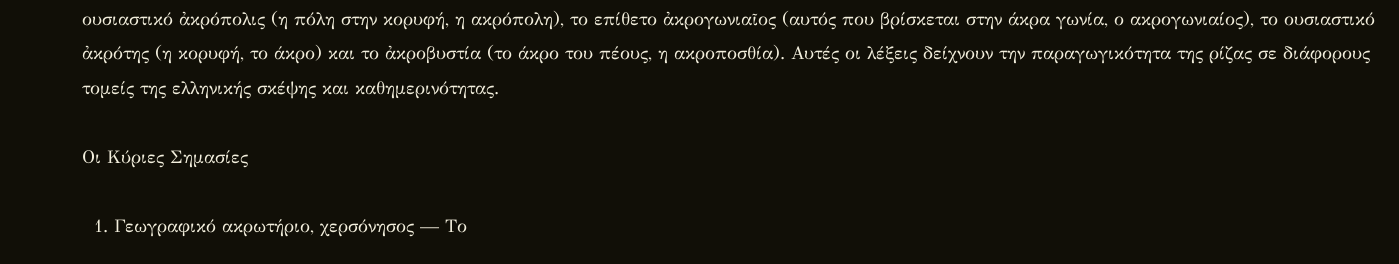ουσιαστικό ἀκρόπολις (η πόλη στην κορυφή, η ακρόπολη), το επίθετο ἀκρογωνιαῖος (αυτός που βρίσκεται στην άκρα γωνία, ο ακρογωνιαίος), το ουσιαστικό ἀκρότης (η κορυφή, το άκρο) και το ἀκροβυστία (το άκρο του πέους, η ακροποσθία). Αυτές οι λέξεις δείχνουν την παραγωγικότητα της ρίζας σε διάφορους τομείς της ελληνικής σκέψης και καθημερινότητας.

Οι Κύριες Σημασίες

  1. Γεωγραφικό ακρωτήριο, χερσόνησος — Το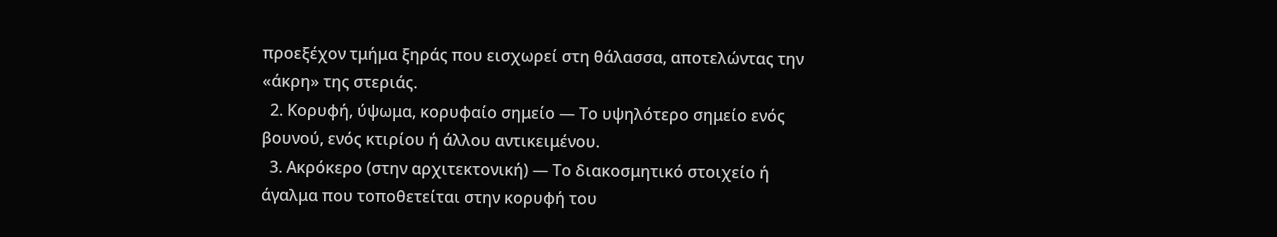προεξέχον τμήμα ξηράς που εισχωρεί στη θάλασσα, αποτελώντας την «άκρη» της στεριάς.
  2. Κορυφή, ύψωμα, κορυφαίο σημείο — Το υψηλότερο σημείο ενός βουνού, ενός κτιρίου ή άλλου αντικειμένου.
  3. Ακρόκερο (στην αρχιτεκτονική) — Το διακοσμητικό στοιχείο ή άγαλμα που τοποθετείται στην κορυφή του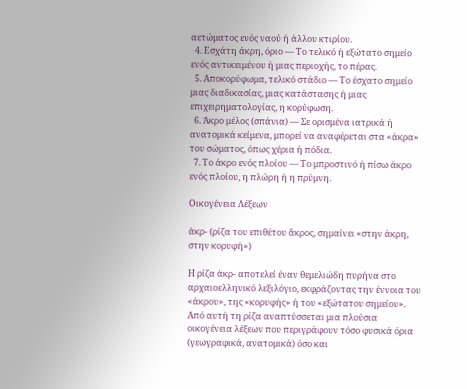αετώματος ενός ναού ή άλλου κτιρίου.
  4. Εσχάτη άκρη, όριο — Το τελικό ή εξώτατο σημείο ενός αντικειμένου ή μιας περιοχής, το πέρας.
  5. Αποκορύφωμα, τελικό στάδιο — Το έσχατο σημείο μιας διαδικασίας, μιας κατάστασης ή μιας επιχειρηματολογίας, η κορύφωση.
  6. Άκρο μέλος (σπάνια) — Σε ορισμένα ιατρικά ή ανατομικά κείμενα, μπορεί να αναφέρεται στα «άκρα» του σώματος, όπως χέρια ή πόδια.
  7. Το άκρο ενός πλοίου — Το μπροστινό ή πίσω άκρο ενός πλοίου, η πλώρη ή η πρύμνη.

Οικογένεια Λέξεων

ἀκρ- (ρίζα του επιθέτου ἄκρος, σημαίνει «στην άκρη, στην κορυφή»)

Η ρίζα ἀκρ- αποτελεί έναν θεμελιώδη πυρήνα στο αρχαιοελληνικό λεξιλόγιο, εκφράζοντας την έννοια του «άκρου», της «κορυφής» ή του «εξώτατου σημείου». Από αυτή τη ρίζα αναπτύσσεται μια πλούσια οικογένεια λέξεων που περιγράφουν τόσο φυσικά όρια (γεωγραφικά, ανατομικά) όσο και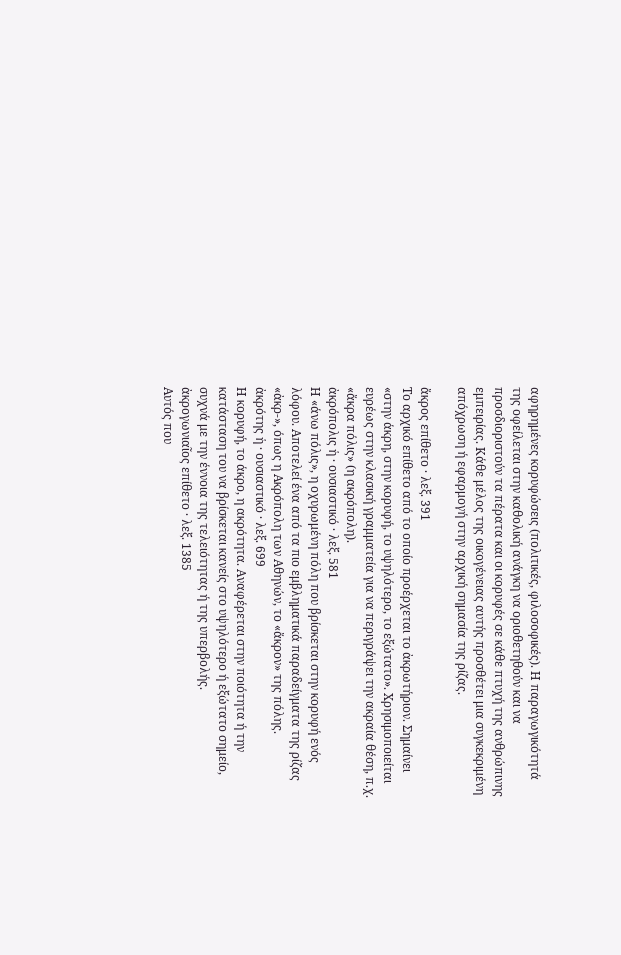αφηρημένες κορυφώσεις (πολιτικές, φιλοσοφικές). Η παραγωγικότητά της οφείλεται στην καθολική ανάγκη να οριοθετηθούν και να προσδιοριστούν τα πέρατα και οι κορυφές σε κάθε πτυχή της ανθρώπινης εμπειρίας. Κάθε μέλος της οικογένειας αυτής προσθέτει μια συγκεκριμένη απόχρωση ή εφαρμογή στην αρχική σημασία της ρίζας.

ἄκρος επίθετο · λεξ. 391
Το αρχικό επίθετο από το οποίο προέρχεται το ἀκρωτήριον. Σημαίνει «στην άκρη, στην κορυφή, το υψηλότερο, το εξώτατο». Χρησιμοποιείται ευρέως στην κλασική γραμματεία για να περιγράψει την ακραία θέση, π.χ. «ἄκρα πόλις» (η ακρόπολη).
ἀκρόπολις ἡ · ουσιαστικό · λεξ. 581
Η «άνω πόλις», η οχυρωμένη πόλη που βρίσκεται στην κορυφή ενός λόφου. Αποτελεί ένα από τα πιο εμβληματικά παραδείγματα της ρίζας «ἀκρ-», όπως η Ακρόπολη των Αθηνών, το «ἄκρον» της πόλης.
ἀκρότης ἡ · ουσιαστικό · λεξ. 699
Η κορυφή, το άκρο, η ακρότητα. Αναφέρεται στην ποιότητα ή την κατάσταση του να βρίσκεται κανείς στο υψηλότερο ή εξώτατο σημείο, συχνά με την έννοια της τελειότητας ή της υπερβολής.
ἀκρογωνιαῖος επίθετο · λεξ. 1385
Αυτός που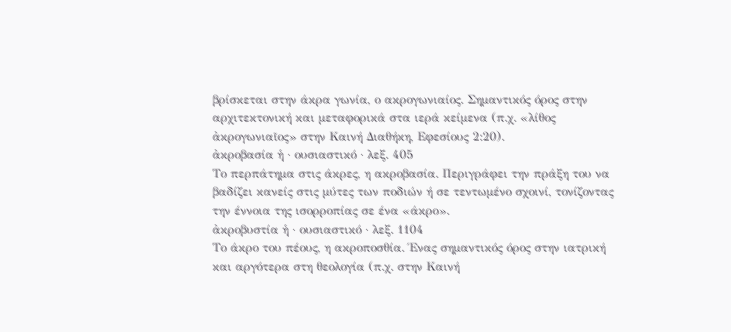βρίσκεται στην άκρα γωνία, ο ακρογωνιαίος. Σημαντικός όρος στην αρχιτεκτονική και μεταφορικά στα ιερά κείμενα (π.χ. «λίθος ἀκρογωνιαῖος» στην Καινή Διαθήκη, Εφεσίους 2:20).
ἀκροβασία ἡ · ουσιαστικό · λεξ. 405
Το περπάτημα στις άκρες, η ακροβασία. Περιγράφει την πράξη του να βαδίζει κανείς στις μύτες των ποδιών ή σε τεντωμένο σχοινί, τονίζοντας την έννοια της ισορροπίας σε ένα «άκρο».
ἀκροβυστία ἡ · ουσιαστικό · λεξ. 1104
Το άκρο του πέους, η ακροποσθία. Ένας σημαντικός όρος στην ιατρική και αργότερα στη θεολογία (π.χ. στην Καινή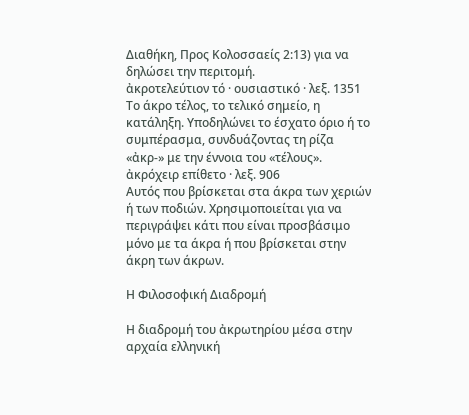Διαθήκη, Προς Κολοσσαείς 2:13) για να δηλώσει την περιτομή.
ἀκροτελεύτιον τό · ουσιαστικό · λεξ. 1351
Το άκρο τέλος, το τελικό σημείο, η κατάληξη. Υποδηλώνει το έσχατο όριο ή το συμπέρασμα, συνδυάζοντας τη ρίζα «ἀκρ-» με την έννοια του «τέλους».
ἀκρόχειρ επίθετο · λεξ. 906
Αυτός που βρίσκεται στα άκρα των χεριών ή των ποδιών. Χρησιμοποιείται για να περιγράψει κάτι που είναι προσβάσιμο μόνο με τα άκρα ή που βρίσκεται στην άκρη των άκρων.

Η Φιλοσοφική Διαδρομή

Η διαδρομή του ἀκρωτηρίου μέσα στην αρχαία ελληνική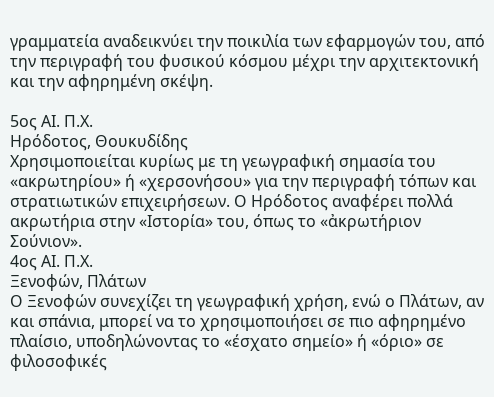γραμματεία αναδεικνύει την ποικιλία των εφαρμογών του, από την περιγραφή του φυσικού κόσμου μέχρι την αρχιτεκτονική και την αφηρημένη σκέψη.

5ος ΑΙ. Π.Χ.
Ηρόδοτος, Θουκυδίδης
Χρησιμοποιείται κυρίως με τη γεωγραφική σημασία του «ακρωτηρίου» ή «χερσονήσου» για την περιγραφή τόπων και στρατιωτικών επιχειρήσεων. Ο Ηρόδοτος αναφέρει πολλά ακρωτήρια στην «Ιστορία» του, όπως το «ἀκρωτήριον Σούνιον».
4ος ΑΙ. Π.Χ.
Ξενοφών, Πλάτων
Ο Ξενοφών συνεχίζει τη γεωγραφική χρήση, ενώ ο Πλάτων, αν και σπάνια, μπορεί να το χρησιμοποιήσει σε πιο αφηρημένο πλαίσιο, υποδηλώνοντας το «έσχατο σημείο» ή «όριο» σε φιλοσοφικές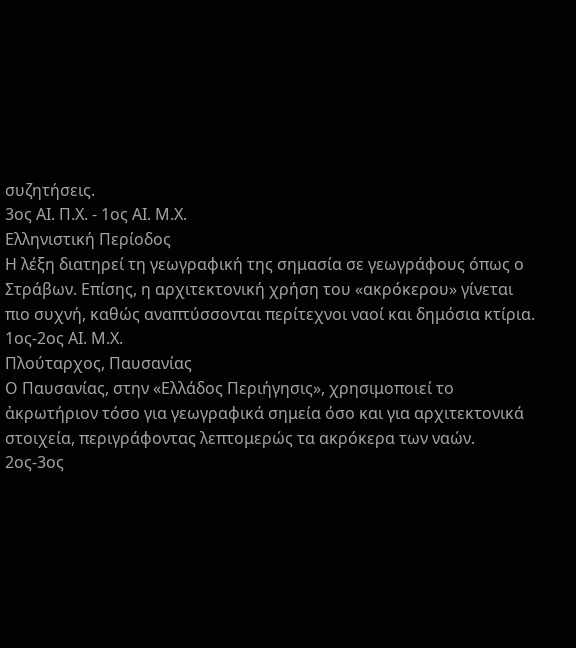συζητήσεις.
3ος ΑΙ. Π.Χ. - 1ος ΑΙ. Μ.Χ.
Ελληνιστική Περίοδος
Η λέξη διατηρεί τη γεωγραφική της σημασία σε γεωγράφους όπως ο Στράβων. Επίσης, η αρχιτεκτονική χρήση του «ακρόκερου» γίνεται πιο συχνή, καθώς αναπτύσσονται περίτεχνοι ναοί και δημόσια κτίρια.
1ος-2ος ΑΙ. Μ.Χ.
Πλούταρχος, Παυσανίας
Ο Παυσανίας, στην «Ελλάδος Περιήγησις», χρησιμοποιεί το ἀκρωτήριον τόσο για γεωγραφικά σημεία όσο και για αρχιτεκτονικά στοιχεία, περιγράφοντας λεπτομερώς τα ακρόκερα των ναών.
2ος-3ος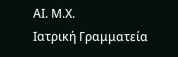ΑΙ. Μ.Χ.
Ιατρική Γραμματεία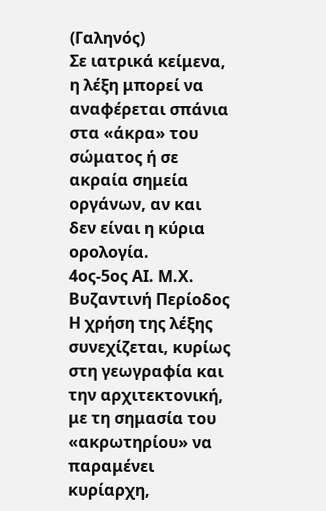(Γαληνός)
Σε ιατρικά κείμενα, η λέξη μπορεί να αναφέρεται σπάνια στα «άκρα» του σώματος ή σε ακραία σημεία οργάνων, αν και δεν είναι η κύρια ορολογία.
4ος-5ος ΑΙ. Μ.Χ.
Βυζαντινή Περίοδος
Η χρήση της λέξης συνεχίζεται, κυρίως στη γεωγραφία και την αρχιτεκτονική, με τη σημασία του «ακρωτηρίου» να παραμένει κυρίαρχη,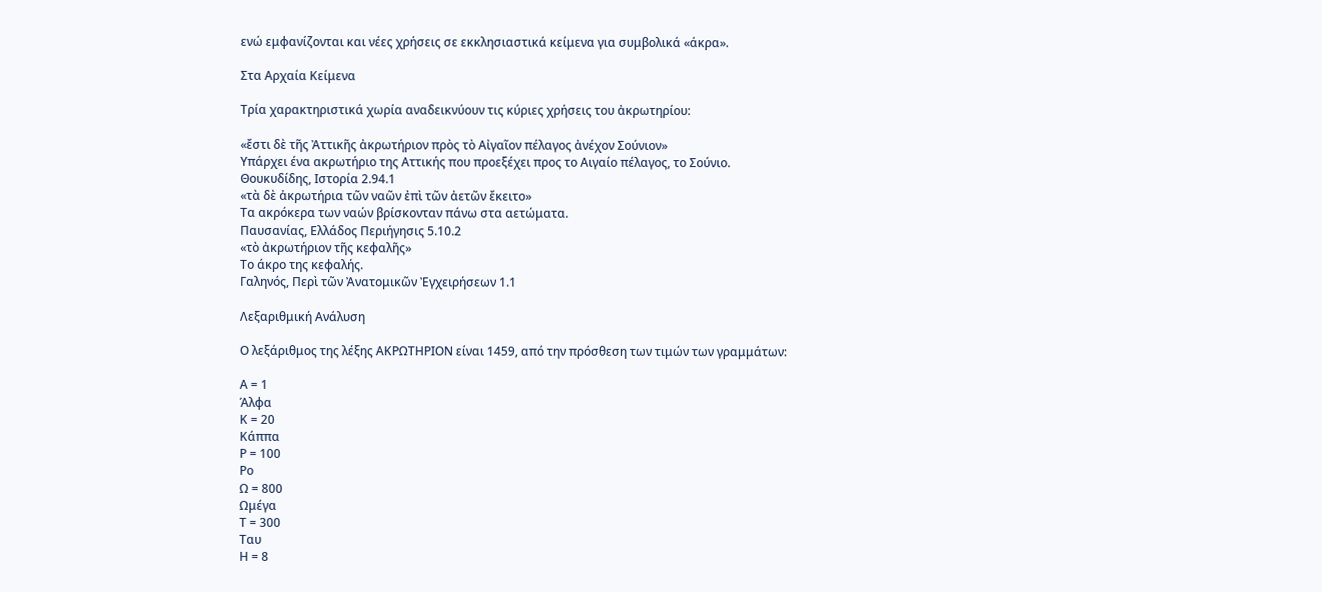ενώ εμφανίζονται και νέες χρήσεις σε εκκλησιαστικά κείμενα για συμβολικά «άκρα».

Στα Αρχαία Κείμενα

Τρία χαρακτηριστικά χωρία αναδεικνύουν τις κύριες χρήσεις του ἀκρωτηρίου:

«ἔστι δὲ τῆς Ἀττικῆς ἀκρωτήριον πρὸς τὸ Αἰγαῖον πέλαγος ἀνέχον Σούνιον»
Υπάρχει ένα ακρωτήριο της Αττικής που προεξέχει προς το Αιγαίο πέλαγος, το Σούνιο.
Θουκυδίδης, Ιστορία 2.94.1
«τὰ δὲ ἀκρωτήρια τῶν ναῶν ἐπὶ τῶν ἀετῶν ἔκειτο»
Τα ακρόκερα των ναών βρίσκονταν πάνω στα αετώματα.
Παυσανίας, Ελλάδος Περιήγησις 5.10.2
«τὸ ἀκρωτήριον τῆς κεφαλῆς»
Το άκρο της κεφαλής.
Γαληνός, Περὶ τῶν Ἀνατομικῶν Ἐγχειρήσεων 1.1

Λεξαριθμική Ανάλυση

Ο λεξάριθμος της λέξης ΑΚΡΩΤΗΡΙΟΝ είναι 1459, από την πρόσθεση των τιμών των γραμμάτων:

Α = 1
Άλφα
Κ = 20
Κάππα
Ρ = 100
Ρο
Ω = 800
Ωμέγα
Τ = 300
Ταυ
Η = 8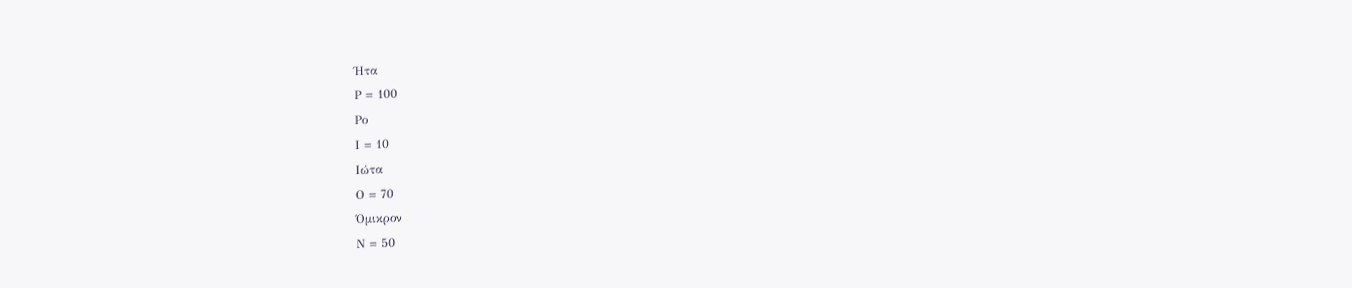Ήτα
Ρ = 100
Ρο
Ι = 10
Ιώτα
Ο = 70
Όμικρον
Ν = 50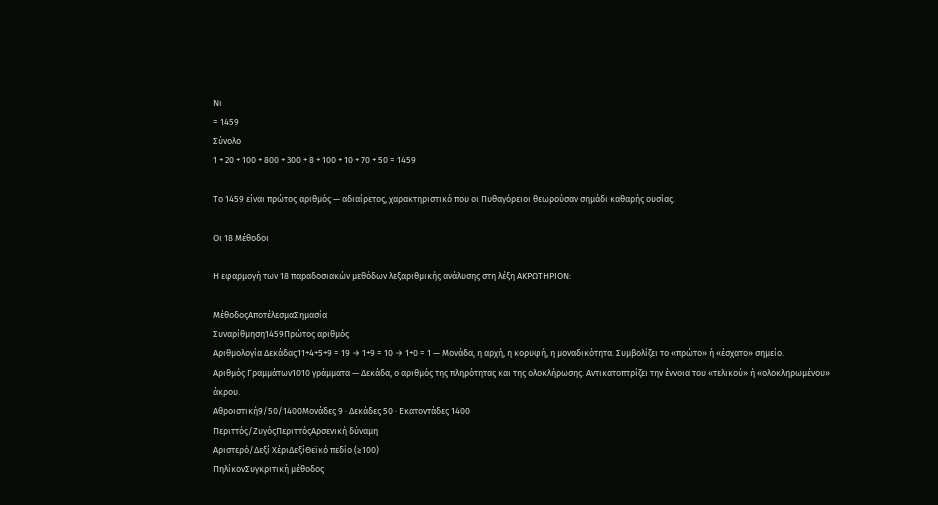Νι
= 1459
Σύνολο
1 + 20 + 100 + 800 + 300 + 8 + 100 + 10 + 70 + 50 = 1459

Το 1459 είναι πρώτος αριθμός — αδιαίρετος, χαρακτηριστικό που οι Πυθαγόρειοι θεωρούσαν σημάδι καθαρής ουσίας.

Οι 18 Μέθοδοι

Η εφαρμογή των 18 παραδοσιακών μεθόδων λεξαριθμικής ανάλυσης στη λέξη ΑΚΡΩΤΗΡΙΟΝ:

ΜέθοδοςΑποτέλεσμαΣημασία
Συναρίθμηση1459Πρώτος αριθμός
Αριθμολογία Δεκάδας11+4+5+9 = 19 → 1+9 = 10 → 1+0 = 1 — Μονάδα, η αρχή, η κορυφή, η μοναδικότητα. Συμβολίζει το «πρώτο» ή «έσχατο» σημείο.
Αριθμός Γραμμάτων1010 γράμματα — Δεκάδα, ο αριθμός της πληρότητας και της ολοκλήρωσης. Αντικατοπτρίζει την έννοια του «τελικού» ή «ολοκληρωμένου» άκρου.
Αθροιστική9/50/1400Μονάδες 9 · Δεκάδες 50 · Εκατοντάδες 1400
Περιττός/ΖυγόςΠεριττόςΑρσενική δύναμη
Αριστερό/Δεξί ΧέριΔεξίΘεϊκό πεδίο (≥100)
ΠηλίκονΣυγκριτική μέθοδος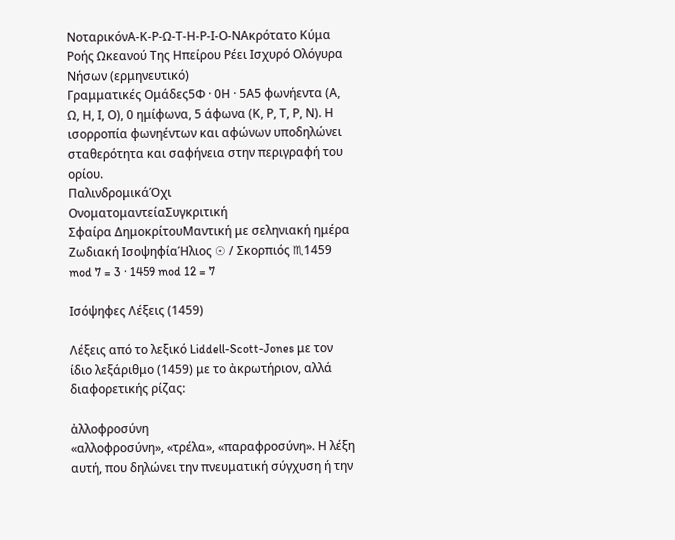ΝοταρικόνΑ-Κ-Ρ-Ω-Τ-Η-Ρ-Ι-Ο-ΝΑκρότατο Κύμα Ροής Ωκεανού Της Ηπείρου Ρέει Ισχυρό Ολόγυρα Νήσων (ερμηνευτικό)
Γραμματικές Ομάδες5Φ · 0Η · 5Α5 φωνήεντα (Α, Ω, Η, Ι, Ο), 0 ημίφωνα, 5 άφωνα (Κ, Ρ, Τ, Ρ, Ν). Η ισορροπία φωνηέντων και αφώνων υποδηλώνει σταθερότητα και σαφήνεια στην περιγραφή του ορίου.
ΠαλινδρομικάΌχι
ΟνοματομαντείαΣυγκριτική
Σφαίρα ΔημοκρίτουΜαντική με σεληνιακή ημέρα
Ζωδιακή ΙσοψηφίαΉλιος ☉ / Σκορπιός ♏1459 mod 7 = 3 · 1459 mod 12 = 7

Ισόψηφες Λέξεις (1459)

Λέξεις από το λεξικό Liddell-Scott-Jones με τον ίδιο λεξάριθμο (1459) με το ἀκρωτήριον, αλλά διαφορετικής ρίζας:

ἀλλοφροσύνη
«αλλοφροσύνη», «τρέλα», «παραφροσύνη». Η λέξη αυτή, που δηλώνει την πνευματική σύγχυση ή την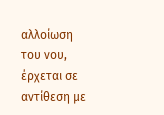αλλοίωση του νου, έρχεται σε αντίθεση με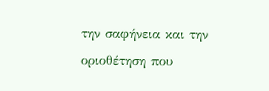την σαφήνεια και την οριοθέτηση που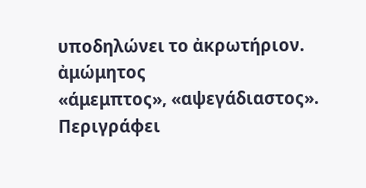υποδηλώνει το ἀκρωτήριον.
ἀμώμητος
«άμεμπτος», «αψεγάδιαστος». Περιγράφει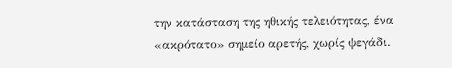την κατάσταση της ηθικής τελειότητας, ένα «ακρότατο» σημείο αρετής, χωρίς ψεγάδι.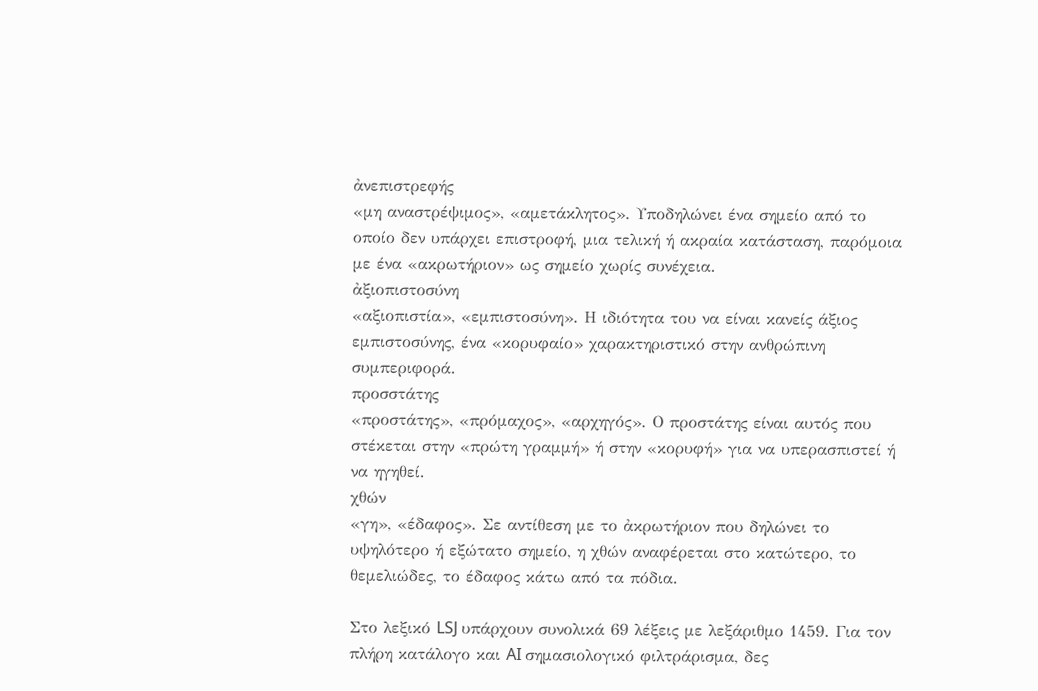ἀνεπιστρεφής
«μη αναστρέψιμος», «αμετάκλητος». Υποδηλώνει ένα σημείο από το οποίο δεν υπάρχει επιστροφή, μια τελική ή ακραία κατάσταση, παρόμοια με ένα «ακρωτήριον» ως σημείο χωρίς συνέχεια.
ἀξιοπιστοσύνη
«αξιοπιστία», «εμπιστοσύνη». Η ιδιότητα του να είναι κανείς άξιος εμπιστοσύνης, ένα «κορυφαίο» χαρακτηριστικό στην ανθρώπινη συμπεριφορά.
προσστάτης
«προστάτης», «πρόμαχος», «αρχηγός». Ο προστάτης είναι αυτός που στέκεται στην «πρώτη γραμμή» ή στην «κορυφή» για να υπερασπιστεί ή να ηγηθεί.
χθών
«γη», «έδαφος». Σε αντίθεση με το ἀκρωτήριον που δηλώνει το υψηλότερο ή εξώτατο σημείο, η χθών αναφέρεται στο κατώτερο, το θεμελιώδες, το έδαφος κάτω από τα πόδια.

Στο λεξικό LSJ υπάρχουν συνολικά 69 λέξεις με λεξάριθμο 1459. Για τον πλήρη κατάλογο και AI σημασιολογικό φιλτράρισμα, δες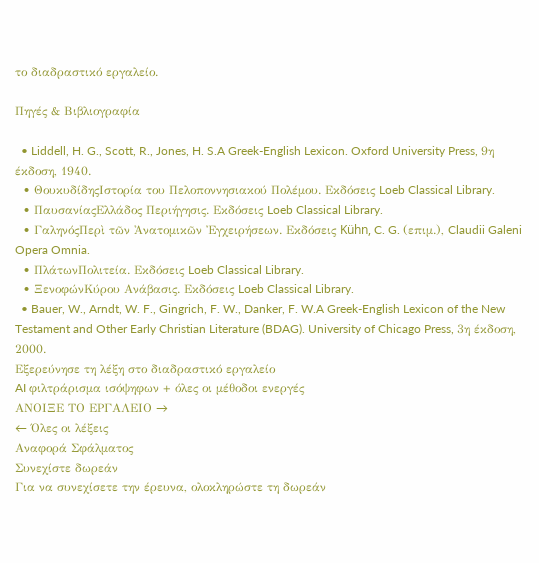το διαδραστικό εργαλείο.

Πηγές & Βιβλιογραφία

  • Liddell, H. G., Scott, R., Jones, H. S.A Greek-English Lexicon. Oxford University Press, 9η έκδοση, 1940.
  • ΘουκυδίδηςΙστορία του Πελοποννησιακού Πολέμου. Εκδόσεις Loeb Classical Library.
  • ΠαυσανίαςΕλλάδος Περιήγησις. Εκδόσεις Loeb Classical Library.
  • ΓαληνόςΠερὶ τῶν Ἀνατομικῶν Ἐγχειρήσεων. Εκδόσεις Kühn, C. G. (επιμ.), Claudii Galeni Opera Omnia.
  • ΠλάτωνΠολιτεία. Εκδόσεις Loeb Classical Library.
  • ΞενοφώνΚύρου Ανάβασις. Εκδόσεις Loeb Classical Library.
  • Bauer, W., Arndt, W. F., Gingrich, F. W., Danker, F. W.A Greek-English Lexicon of the New Testament and Other Early Christian Literature (BDAG). University of Chicago Press, 3η έκδοση, 2000.
Εξερεύνησε τη λέξη στο διαδραστικό εργαλείο
AI φιλτράρισμα ισόψηφων + όλες οι μέθοδοι ενεργές
ΑΝΟΙΞΕ ΤΟ ΕΡΓΑΛΕΙΟ →
← Όλες οι λέξεις
Αναφορά Σφάλματος
Συνεχίστε δωρεάν
Για να συνεχίσετε την έρευνα, ολοκληρώστε τη δωρεάν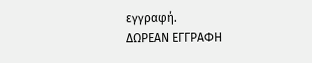εγγραφή.
ΔΩΡΕΑΝ ΕΓΓΡΑΦΗ